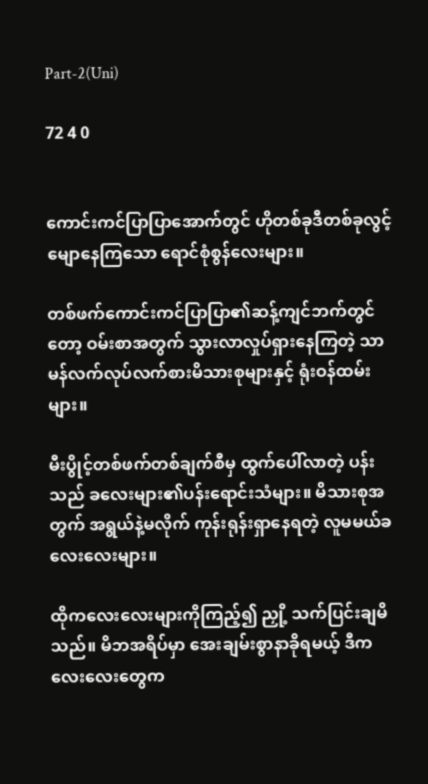Part-2(Uni)

72 4 0


ကောင်းကင်ပြာပြာအောက်တွင် ဟိုတစ်ခုဒီတစ်ခုလွင့်မျောနေကြသော ရောင်စုံစွန်လေးများ။

တစ်ဖက်ကောင်းကင်ပြာပြာ၏ဆန့်ကျင်ဘက်တွင်တော့ ဝမ်းစာအတွက် သွားလာလှုပ်ရှားနေကြတဲ့ သာမန်လက်လုပ်လက်စားမိသားစုများနှင့် ရုံးဝန်ထမ်းများ။

မီးပွိုင့်တစ်ဖက်တစ်ချက်စီမှ ထွက်ပေါ်လာတဲ့ ပန်းသည် ခလေးများ၏ပန်းရောင်းသံများ။ မိသားစုအတွက် အရွယ်နဲ့မလိုက် ကုန်းရုန်းရှာနေရတဲ့ လူမမယ်ခလေးလေးများ။

ထိုကလေးလေးများကိုကြည့်၍ ညှို့ သက်ပြင်းချမိသည်။ မိဘအရိပ်မှာ အေးချမ်းစွာနာခိုရမယ့် ဒီကလေးလေးတွေက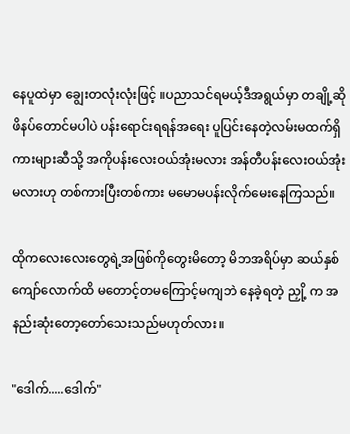နေပူထဲမှာ ချွေးတလုံးလုံးဖြင့် ။ပညာသင်ရမယ့်ဒီအရွယ်မှာ တချို့ဆိုဖိနပ်တောင်မပါပဲ ပန်းရောင်းရရန်အရေး ပူပြင်းနေတဲ့လမ်းမထက်ရှိ ကားများဆီသို့ အကိုပန်းလေးဝယ်အုံးမလား အန်တီပန်းလေးဝယ်အုံးမလားဟု တစ်ကားပြီးတစ်ကား မမောမပန်းလိုက်မေးနေကြသည်။

ထိုကလေးလေးတွေရဲ့အဖြစ်ကိုတွေးမိတော့ မိဘအရိပ်မှာ ဆယ်နှစ်ကျော်လောက်ထိ မတောင့်တမကြောင့်မကျဘဲ နေခဲ့ရတဲ့ ညှို့ က အနည်းဆုံးတော့တော်သေးသည်မဟုတ်လား။

"ဒေါက်.....ဒေါက်"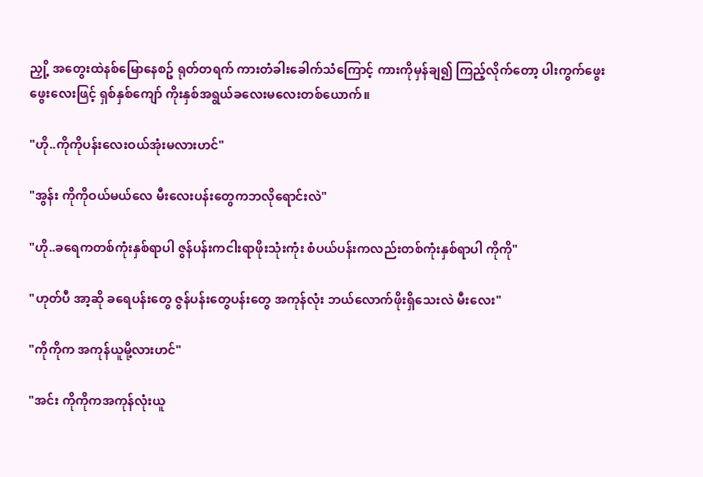ညှို့ အတွေးထဲနစ်မြောနေစဥ် ရုတ်တရက် ကားတံခါးခေါက်သံကြောင့် ကားကိုမှန်ချ၍ ကြည့်လိုက်တော့ ပါးကွက်ဖွေးဖွေးလေးဖြင့် ရှစ်နှစ်ကျော် ကိုးနှစ်အရွယ်ခလေးမလေးတစ်ယောက်။

"ဟို..ကိုကိုပန်းလေးဝယ်အုံးမလားဟင်"

"အွန်း ကိုကိုဝယ်မယ်လေ မီးလေးပန်းတွေကဘလိုရောင်းလဲ"

"ဟို..ခရေကတစ်ကုံးနှစ်ရာပါ ဇွန်ပန်းကငါးရာဖိုးသုံးကုံး စံပယ်ပန်းကလည်းတစ်ကုံးနှစ်ရာပါ ကိုကို"

"ဟုတ်ပီ အာ့ဆို ခရေပန်းတွေ ဇွန်ပန်းတွေပန်းတွေ အကုန်လုံး ဘယ်လောက်ဖိုးရှိသေးလဲ မီးလေး"

"ကိုကိုက အကုန်ယူမို့လားဟင်"

"အင်း ကိုကိုကအကုန်လုံးယူ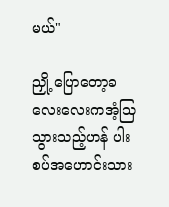မယ်"

ညှို့ ပြောတော့ခလေးလေးကအံ့သြသွားသည့်ဟန် ပါးစပ်အဟောင်းသား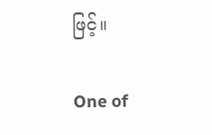ဖြင့်။

One of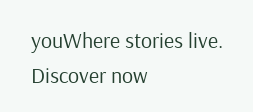youWhere stories live. Discover now